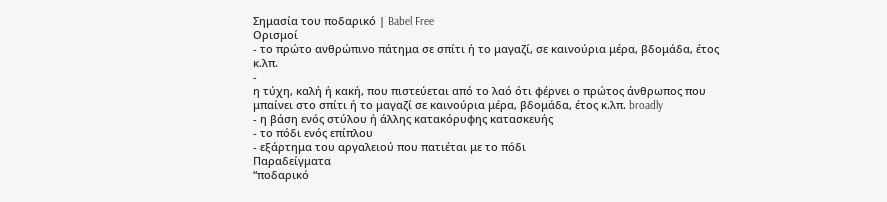Σημασία του ποδαρικό | Babel Free
Ορισμοί
- το πρώτο ανθρώπινο πάτημα σε σπίτι ή το μαγαζί, σε καινούρια μέρα, βδομάδα, έτος κ.λπ.
-
η τύχη, καλή ή κακή, που πιστεύεται από το λαό ότι φέρνει ο πρώτος άνθρωπος που μπαίνει στο σπίτι ή το μαγαζί σε καινούρια μέρα, βδομάδα, έτος κ.λπ. broadly
- η βάση ενός στύλου ή άλλης κατακόρυφης κατασκευής
- το πόδι ενός επίπλου
- εξάρτημα του αργαλειού που πατιέται με το πόδι
Παραδείγματα
“ποδαρικό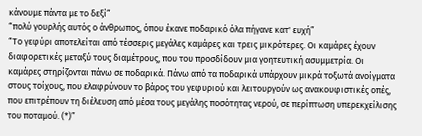κάνουμε πάντα με το δεξί”
“πολύ γουρλής αυτός ο άνθρωπος, όπου έκανε ποδαρικό όλα πήγανε κατ' ευχή”
“Το γεφύρι αποτελείται από τέσσερις μεγάλες καμάρες και τρεις μικρότερες. Οι καμάρες έχουν διαφορετικές μεταξύ τους διαμέτρους, που του προσδίδουν μια γοητευτική ασυμμετρία. Οι καμάρες στηρίζονται πάνω σε ποδαρικά. Πάνω από τα ποδαρικά υπάρχουν μικρά τοξωτά ανοίγματα στους τοίχους, που ελαφρύνουν το βάρος του γεφυριού και λειτουργούν ως ανακουφιστικές οπές, που επιτρέπουν τη διέλευση από μέσα τους μεγάλης ποσότητας νερού, σε περίπτωση υπερεκχείλισης του ποταμού. (*)”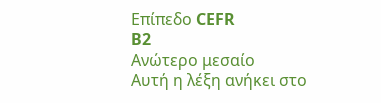Επίπεδο CEFR
B2
Ανώτερο μεσαίο
Αυτή η λέξη ανήκει στο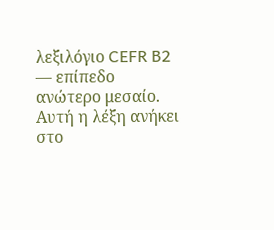λεξιλόγιο CEFR B2 — επίπεδο ανώτερο μεσαίο.
Αυτή η λέξη ανήκει στο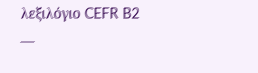λεξιλόγιο CEFR B2 —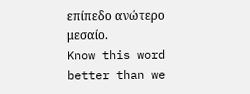επίπεδο ανώτερο μεσαίο.
Know this word better than we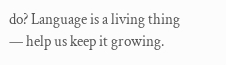do? Language is a living thing — help us keep it growing.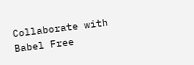Collaborate with Babel Free